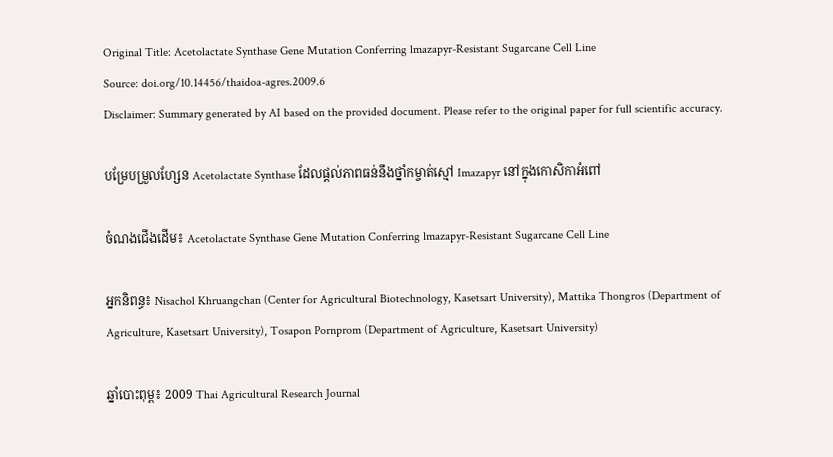Original Title: Acetolactate Synthase Gene Mutation Conferring lmazapyr-Resistant Sugarcane Cell Line
Source: doi.org/10.14456/thaidoa-agres.2009.6
Disclaimer: Summary generated by AI based on the provided document. Please refer to the original paper for full scientific accuracy.

បម្រែបម្រួលហ្សែន Acetolactate Synthase ដែលផ្តល់ភាពធន់នឹងថ្នាំកម្ចាត់ស្មៅ Imazapyr នៅក្នុងកោសិកាអំពៅ

ចំណងជើងដើម៖ Acetolactate Synthase Gene Mutation Conferring lmazapyr-Resistant Sugarcane Cell Line

អ្នកនិពន្ធ៖ Nisachol Khruangchan (Center for Agricultural Biotechnology, Kasetsart University), Mattika Thongros (Department of Agriculture, Kasetsart University), Tosapon Pornprom (Department of Agriculture, Kasetsart University)

ឆ្នាំបោះពុម្ព៖ 2009 Thai Agricultural Research Journal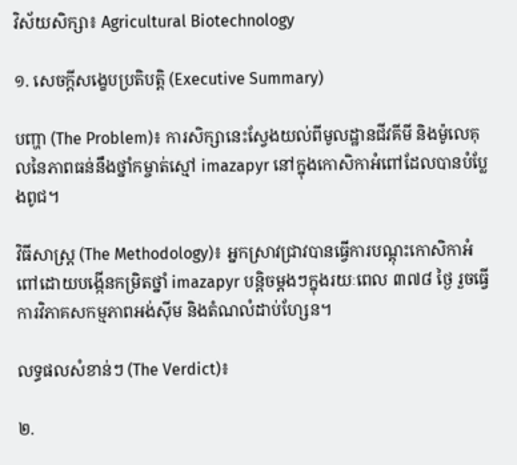វិស័យសិក្សា៖ Agricultural Biotechnology

១. សេចក្តីសង្ខេបប្រតិបត្តិ (Executive Summary)

បញ្ហា (The Problem)៖ ការសិក្សានេះស្វែងយល់ពីមូលដ្ឋានជីវគីមី និងម៉ូលេគុលនៃភាពធន់នឹងថ្នាំកម្ចាត់ស្មៅ imazapyr នៅក្នុងកោសិកាអំពៅដែលបានបំប្លែងពូជ។

វិធីសាស្ត្រ (The Methodology)៖ អ្នកស្រាវជ្រាវបានធ្វើការបណ្តុះកោសិកាអំពៅដោយបង្កើនកម្រិតថ្នាំ imazapyr បន្តិចម្តងៗក្នុងរយៈពេល ៣៧៨ ថ្ងៃ រួចធ្វើការវិភាគសកម្មភាពអង់ស៊ីម និងតំណលំដាប់ហ្សែន។

លទ្ធផលសំខាន់ៗ (The Verdict)៖

២.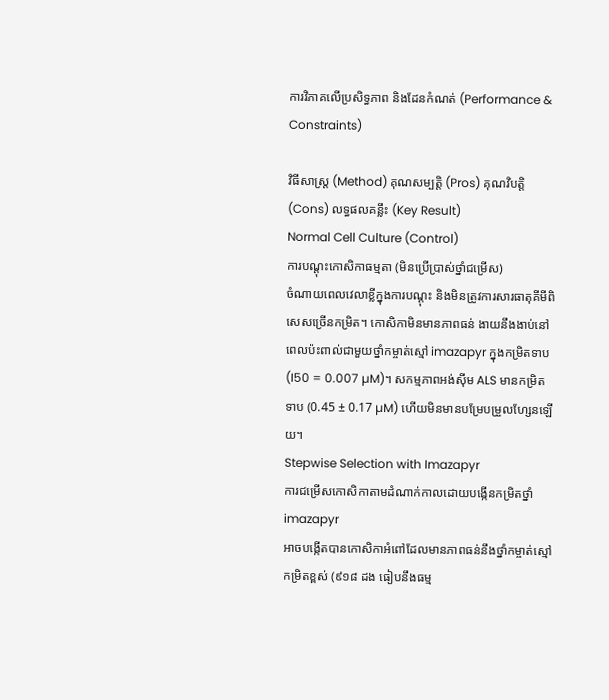ការវិភាគលើប្រសិទ្ធភាព និងដែនកំណត់ (Performance & Constraints)

វិធីសាស្ត្រ (Method) គុណសម្បត្តិ (Pros) គុណវិបត្តិ (Cons) លទ្ធផលគន្លឹះ (Key Result)
Normal Cell Culture (Control)
ការបណ្តុះកោសិកាធម្មតា (មិនប្រើប្រាស់ថ្នាំជម្រើស)
ចំណាយពេលវេលាខ្លីក្នុងការបណ្តុះ និងមិនត្រូវការសារធាតុគីមីពិសេសច្រើនកម្រិត។ កោសិកាមិនមានភាពធន់ ងាយនឹងងាប់នៅពេលប៉ះពាល់ជាមួយថ្នាំកម្ចាត់ស្មៅ imazapyr ក្នុងកម្រិតទាប (I50 = 0.007 µM)។ សកម្មភាពអង់ស៊ីម ALS មានកម្រិតទាប (0.45 ± 0.17 µM) ហើយមិនមានបម្រែបម្រួលហ្សែនឡើយ។
Stepwise Selection with Imazapyr
ការជម្រើសកោសិកាតាមដំណាក់កាលដោយបង្កើនកម្រិតថ្នាំ imazapyr
អាចបង្កើតបានកោសិកាអំពៅដែលមានភាពធន់នឹងថ្នាំកម្ចាត់ស្មៅកម្រិតខ្ពស់ (៩១៨ ដង ធៀបនឹងធម្ម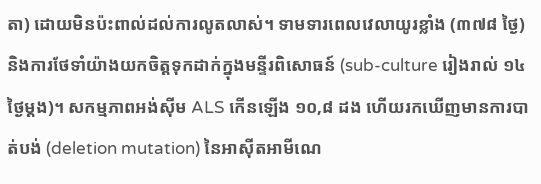តា) ដោយមិនប៉ះពាល់ដល់ការលូតលាស់។ ទាមទារពេលវេលាយូរខ្លាំង (៣៧៨ ថ្ងៃ) និងការថែទាំយ៉ាងយកចិត្តទុកដាក់ក្នុងមន្ទីរពិសោធន៍ (sub-culture រៀងរាល់ ១៤ ថ្ងៃម្តង)។ សកម្មភាពអង់ស៊ីម ALS កើនឡើង ១០,៨ ដង ហើយរកឃើញមានការបាត់បង់ (deletion mutation) នៃអាស៊ីតអាមីណេ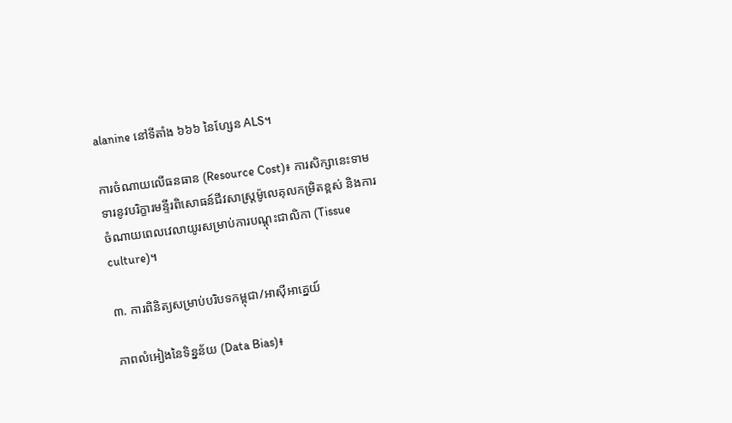alanine នៅទីតាំង ៦៦៦ នៃហ្សែន ALS។

ការចំណាយលើធនធាន (Resource Cost)៖ ការសិក្សានេះទាមទារនូវបរិក្ខារមន្ទីរពិសោធន៍ជីវសាស្ត្រម៉ូលេគុលកម្រិតខ្ពស់ និងការចំណាយពេលវេលាយូរសម្រាប់ការបណ្តុះជាលិកា (Tissue culture)។

៣. ការពិនិត្យសម្រាប់បរិបទកម្ពុជា/អាស៊ីអាគ្នេយ៍

ភាពលំអៀងនៃទិន្នន័យ (Data Bias)៖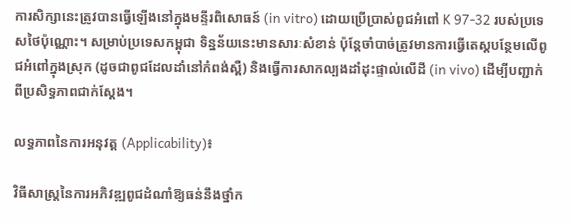ការសិក្សានេះត្រូវបានធ្វើឡើងនៅក្នុងមន្ទីរពិសោធន៍ (in vitro) ដោយប្រើប្រាស់ពូជអំពៅ K 97-32 របស់ប្រទេសថៃប៉ុណ្ណោះ។ សម្រាប់ប្រទេសកម្ពុជា ទិន្នន័យនេះមានសារៈសំខាន់ ប៉ុន្តែចាំបាច់ត្រូវមានការធ្វើតេស្តបន្ថែមលើពូជអំពៅក្នុងស្រុក (ដូចជាពូជដែលដាំនៅកំពង់ស្ពឺ) និងធ្វើការសាកល្បងដាំដុះផ្ទាល់លើដី (in vivo) ដើម្បីបញ្ជាក់ពីប្រសិទ្ធភាពជាក់ស្តែង។

លទ្ធភាពនៃការអនុវត្ត (Applicability)៖

វិធីសាស្ត្រនៃការអភិវឌ្ឍពូជដំណាំឱ្យធន់នឹងថ្នាំក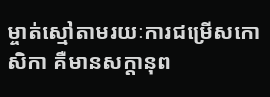ម្ចាត់ស្មៅតាមរយៈការជម្រើសកោសិកា គឺមានសក្តានុព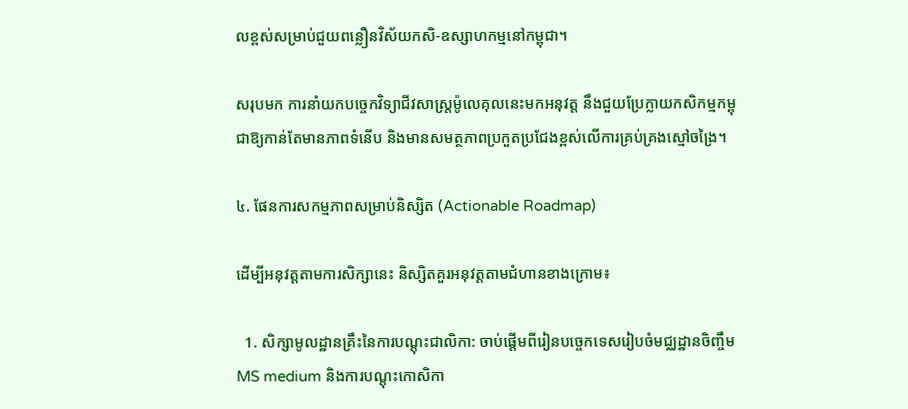លខ្ពស់សម្រាប់ជួយពន្លឿនវិស័យកសិ-ឧស្សាហកម្មនៅកម្ពុជា។

សរុបមក ការនាំយកបច្ចេកវិទ្យាជីវសាស្ត្រម៉ូលេគុលនេះមកអនុវត្ត នឹងជួយប្រែក្លាយកសិកម្មកម្ពុជាឱ្យកាន់តែមានភាពទំនើប និងមានសមត្ថភាពប្រកួតប្រជែងខ្ពស់លើការគ្រប់គ្រងស្មៅចង្រៃ។

៤. ផែនការសកម្មភាពសម្រាប់និស្សិត (Actionable Roadmap)

ដើម្បីអនុវត្តតាមការសិក្សានេះ និស្សិតគួរអនុវត្តតាមជំហានខាងក្រោម៖

  1. សិក្សាមូលដ្ឋានគ្រឹះនៃការបណ្តុះជាលិកា: ចាប់ផ្តើមពីរៀនបច្ចេកទេសរៀបចំមជ្ឈដ្ឋានចិញ្ចឹម MS medium និងការបណ្តុះកោសិកា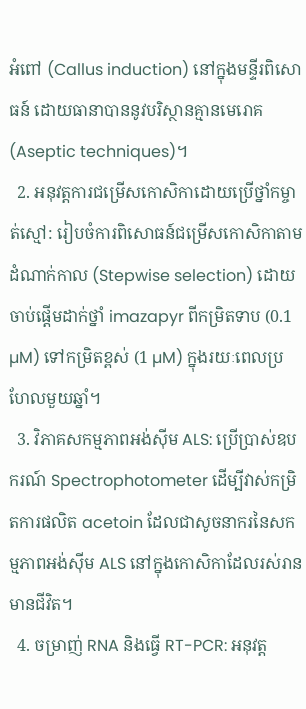អំពៅ (Callus induction) នៅក្នុងមន្ទីរពិសោធន៍ ដោយធានាបាននូវបរិស្ថានគ្មានមេរោគ (Aseptic techniques)។
  2. អនុវត្តការជម្រើសកោសិកាដោយប្រើថ្នាំកម្ចាត់ស្មៅ: រៀបចំការពិសោធន៍ជម្រើសកោសិកាតាមដំណាក់កាល (Stepwise selection) ដោយចាប់ផ្តើមដាក់ថ្នាំ imazapyr ពីកម្រិតទាប (0.1 µM) ទៅកម្រិតខ្ពស់ (1 µM) ក្នុងរយៈពេលប្រហែលមួយឆ្នាំ។
  3. វិភាគសកម្មភាពអង់ស៊ីម ALS: ប្រើប្រាស់ឧបករណ៍ Spectrophotometer ដើម្បីវាស់កម្រិតការផលិត acetoin ដែលជាសូចនាករនៃសកម្មភាពអង់ស៊ីម ALS នៅក្នុងកោសិកាដែលរស់រានមានជីវិត។
  4. ចម្រាញ់ RNA និងធ្វើ RT-PCR: អនុវត្ត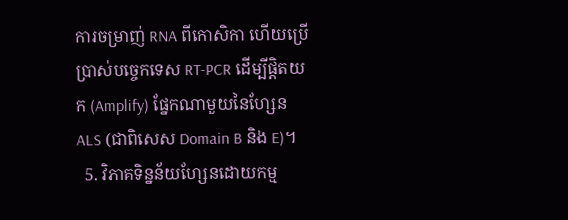ការចម្រាញ់ RNA ពីកោសិកា ហើយប្រើប្រាស់បច្ចេកទេស RT-PCR ដើម្បីផ្តិតយក (Amplify) ផ្នែកណាមួយនៃហ្សែន ALS (ជាពិសេស Domain B និង E)។
  5. វិភាគទិន្នន័យហ្សែនដោយកម្ម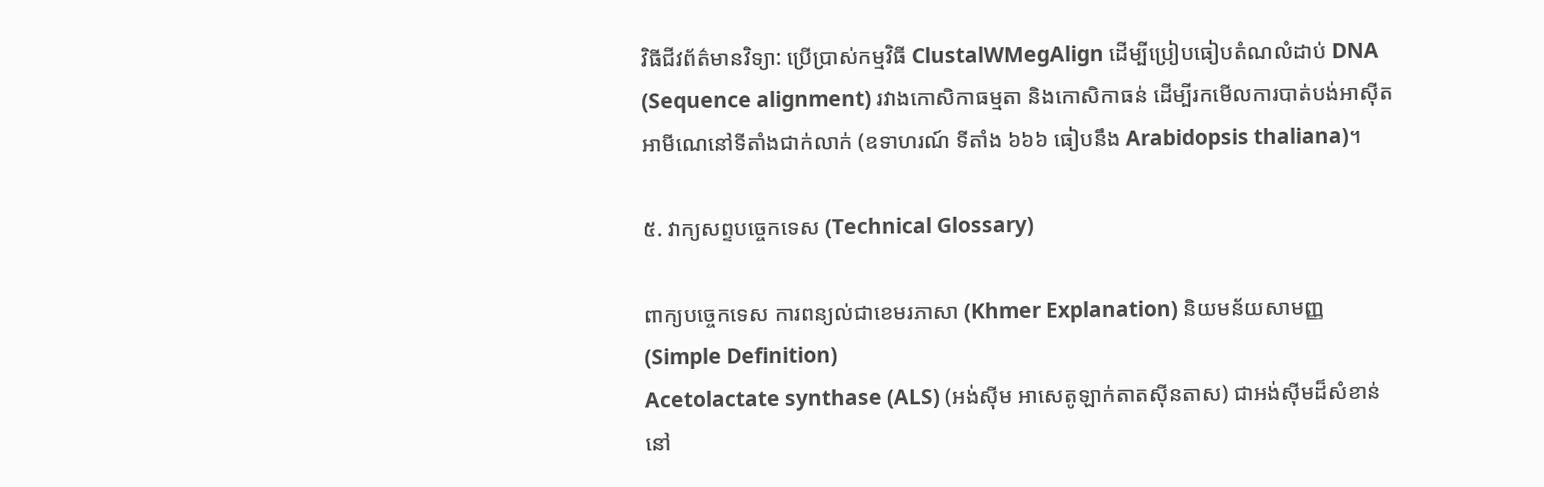វិធីជីវព័ត៌មានវិទ្យា: ប្រើប្រាស់កម្មវិធី ClustalWMegAlign ដើម្បីប្រៀបធៀបតំណលំដាប់ DNA (Sequence alignment) រវាងកោសិកាធម្មតា និងកោសិកាធន់ ដើម្បីរកមើលការបាត់បង់អាស៊ីតអាមីណេនៅទីតាំងជាក់លាក់ (ឧទាហរណ៍ ទីតាំង ៦៦៦ ធៀបនឹង Arabidopsis thaliana)។

៥. វាក្យសព្ទបច្ចេកទេស (Technical Glossary)

ពាក្យបច្ចេកទេស ការពន្យល់ជាខេមរភាសា (Khmer Explanation) និយមន័យសាមញ្ញ (Simple Definition)
Acetolactate synthase (ALS) (អង់ស៊ីម អាសេតូឡាក់តាតស៊ីនតាស) ជាអង់ស៊ីមដ៏សំខាន់នៅ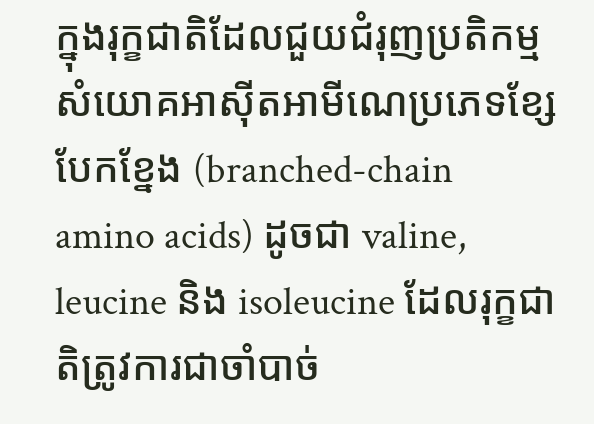ក្នុងរុក្ខជាតិដែលជួយជំរុញប្រតិកម្មសំយោគអាស៊ីតអាមីណេប្រភេទខ្សែបែកខ្នែង (branched-chain amino acids) ដូចជា valine, leucine និង isoleucine ដែលរុក្ខជាតិត្រូវការជាចាំបាច់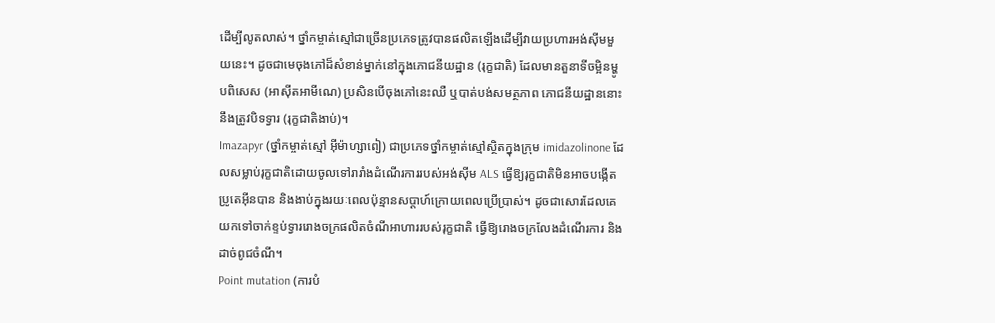ដើម្បីលូតលាស់។ ថ្នាំកម្ចាត់ស្មៅជាច្រើនប្រភេទត្រូវបានផលិតឡើងដើម្បីវាយប្រហារអង់ស៊ីមមួយនេះ។ ដូចជាមេចុងភៅដ៏សំខាន់ម្នាក់នៅក្នុងភោជនីយដ្ឋាន (រុក្ខជាតិ) ដែលមានតួនាទីចម្អិនម្ហូបពិសេស (អាស៊ីតអាមីណេ) ប្រសិនបើចុងភៅនេះឈឺ ឬបាត់បង់សមត្ថភាព ភោជនីយដ្ឋាននោះនឹងត្រូវបិទទ្វារ (រុក្ខជាតិងាប់)។
Imazapyr (ថ្នាំកម្ចាត់ស្មៅ អ៊ីម៉ាហ្សាពៀ) ជាប្រភេទថ្នាំកម្ចាត់ស្មៅស្ថិតក្នុងក្រុម imidazolinone ដែលសម្លាប់រុក្ខជាតិដោយចូលទៅរារាំងដំណើរការរបស់អង់ស៊ីម ALS ធ្វើឱ្យរុក្ខជាតិមិនអាចបង្កើតប្រូតេអ៊ីនបាន និងងាប់ក្នុងរយៈពេលប៉ុន្មានសប្តាហ៍ក្រោយពេលប្រើប្រាស់។ ដូចជាសោរដែលគេយកទៅចាក់ខ្ទប់ទ្វាររោងចក្រផលិតចំណីអាហាររបស់រុក្ខជាតិ ធ្វើឱ្យរោងចក្រលែងដំណើរការ និងដាច់ពូជចំណី។
Point mutation (ការបំ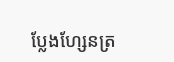ប្លែងហ្សែនត្រ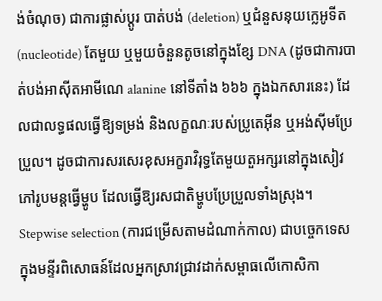ង់ចំណុច) ជាការផ្លាស់ប្តូរ បាត់បង់ (deletion) ឬជំនួសនុយក្លេអូទីត (nucleotide) តែមួយ ឬមួយចំនួនតូចនៅក្នុងខ្សែ DNA (ដូចជាការបាត់បង់អាស៊ីតអាមីណេ alanine នៅទីតាំង ៦៦៦ ក្នុងឯកសារនេះ) ដែលជាលទ្ធផលធ្វើឱ្យទម្រង់ និងលក្ខណៈរបស់ប្រូតេអ៊ីន ឬអង់ស៊ីមប្រែប្រួល។ ដូចជាការសរសេរខុសអក្ខរាវិរុទ្ធតែមួយតួអក្សរនៅក្នុងសៀវភៅរូបមន្តធ្វើម្ហូប ដែលធ្វើឱ្យរសជាតិម្ហូបប្រែប្រួលទាំងស្រុង។
Stepwise selection (ការជម្រើសតាមដំណាក់កាល) ជាបច្ចេកទេសក្នុងមន្ទីរពិសោធន៍ដែលអ្នកស្រាវជ្រាវដាក់សម្ពាធលើកោសិកា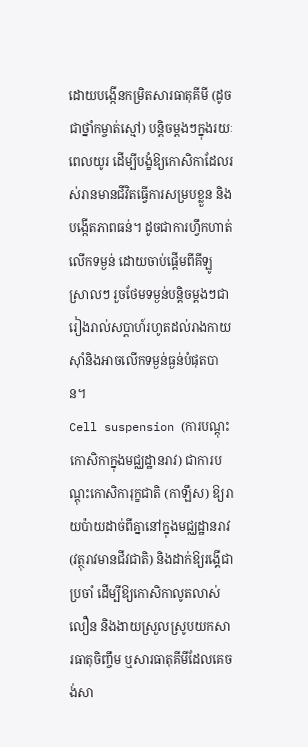ដោយបង្កើនកម្រិតសារធាតុគីមី (ដូចជាថ្នាំកម្ចាត់ស្មៅ) បន្តិចម្តងៗក្នុងរយៈពេលយូរ ដើម្បីបង្ខំឱ្យកោសិកាដែលរស់រានមានជីវិតធ្វើការសម្របខ្លួន និងបង្កើតភាពធន់។ ដូចជាការហ្វឹកហាត់លើកទម្ងន់ ដោយចាប់ផ្តើមពីគីឡូស្រាលៗ រួចថែមទម្ងន់បន្តិចម្តងៗជារៀងរាល់សប្តាហ៍រហូតដល់រាងកាយស៊ាំនិងអាចលើកទម្ងន់ធ្ងន់បំផុតបាន។
Cell suspension (ការបណ្តុះកោសិកាក្នុងមជ្ឈដ្ឋានរាវ) ជាការបណ្តុះកោសិការុក្ខជាតិ (កាឡឹស) ឱ្យរាយប៉ាយដាច់ពីគ្នានៅក្នុងមជ្ឈដ្ឋានរាវ (វត្ថុរាវមានជីវជាតិ) និងដាក់ឱ្យរង្គើជាប្រចាំ ដើម្បីឱ្យកោសិកាលូតលាស់លឿន និងងាយស្រួលស្រូបយកសារធាតុចិញ្ចឹម ឬសារធាតុគីមីដែលគេចង់សា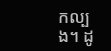កល្បង។ ដូ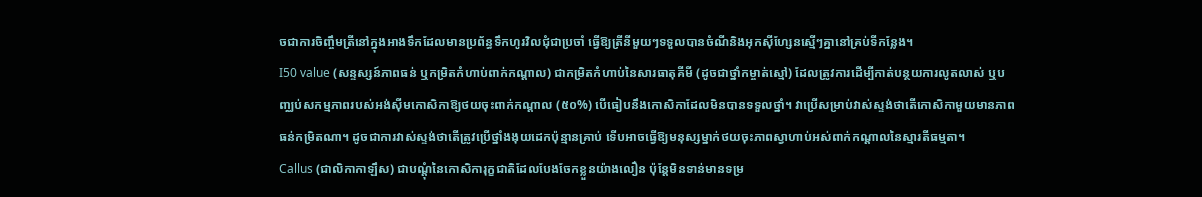ចជាការចិញ្ចឹមត្រីនៅក្នុងអាងទឹកដែលមានប្រព័ន្ធទឹកហូរវិលជុំជាប្រចាំ ធ្វើឱ្យត្រីនីមួយៗទទួលបានចំណីនិងអុកស៊ីហ្សែនស្មើៗគ្នានៅគ្រប់ទីកន្លែង។
I50 value (សន្ទស្សន៍ភាពធន់ ឬកម្រិតកំហាប់ពាក់កណ្តាល) ជាកម្រិតកំហាប់នៃសារធាតុគីមី (ដូចជាថ្នាំកម្ចាត់ស្មៅ) ដែលត្រូវការដើម្បីកាត់បន្ថយការលូតលាស់ ឬបញ្ឈប់សកម្មភាពរបស់អង់ស៊ីមកោសិកាឱ្យថយចុះពាក់កណ្តាល (៥០%) បើធៀបនឹងកោសិកាដែលមិនបានទទួលថ្នាំ។ វាប្រើសម្រាប់វាស់ស្ទង់ថាតើកោសិកាមួយមានភាពធន់កម្រិតណា។ ដូចជាការវាស់ស្ទង់ថាតើត្រូវប្រើថ្នាំងងុយដេកប៉ុន្មានគ្រាប់ ទើបអាចធ្វើឱ្យមនុស្សម្នាក់ថយចុះភាពស្វាហាប់អស់ពាក់កណ្តាលនៃស្មារតីធម្មតា។
Callus (ជាលិកាកាឡឹស) ជាបណ្តុំនៃកោសិការុក្ខជាតិដែលបែងចែកខ្លួនយ៉ាងលឿន ប៉ុន្តែមិនទាន់មានទម្រ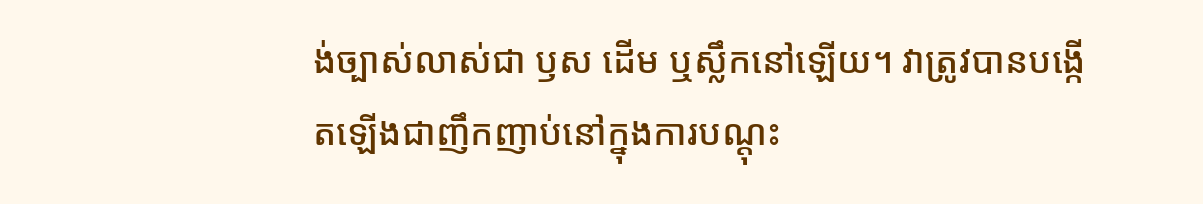ង់ច្បាស់លាស់ជា ឫស ដើម ឬស្លឹកនៅឡើយ។ វាត្រូវបានបង្កើតឡើងជាញឹកញាប់នៅក្នុងការបណ្តុះ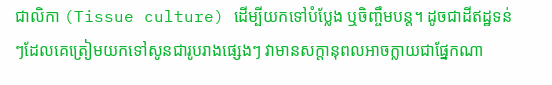ជាលិកា (Tissue culture) ដើម្បីយកទៅបំប្លែង ឬចិញ្ចឹមបន្ត។ ដូចជាដីឥដ្ឋទន់ៗដែលគេត្រៀមយកទៅសូនជារូបរាងផ្សេងៗ វាមានសក្តានុពលអាចក្លាយជាផ្នែកណា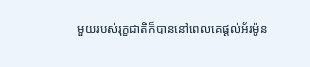មួយរបស់រុក្ខជាតិក៏បាននៅពេលគេផ្តល់អ័រម៉ូន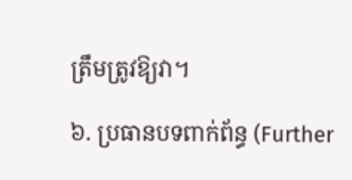ត្រឹមត្រូវឱ្យវា។

៦. ប្រធានបទពាក់ព័ន្ធ (Further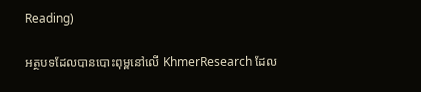Reading)

អត្ថបទដែលបានបោះពុម្ពនៅលើ KhmerResearch ដែល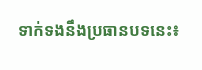ទាក់ទងនឹងប្រធានបទនេះ៖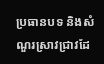ប្រធានបទ និងសំណួរស្រាវជ្រាវដែ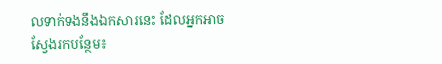លទាក់ទងនឹងឯកសារនេះ ដែលអ្នកអាចស្វែងរកបន្ថែម៖